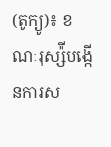(តូក្យូ)៖ ខណៈរុស្ស៉ីបង្កើនការស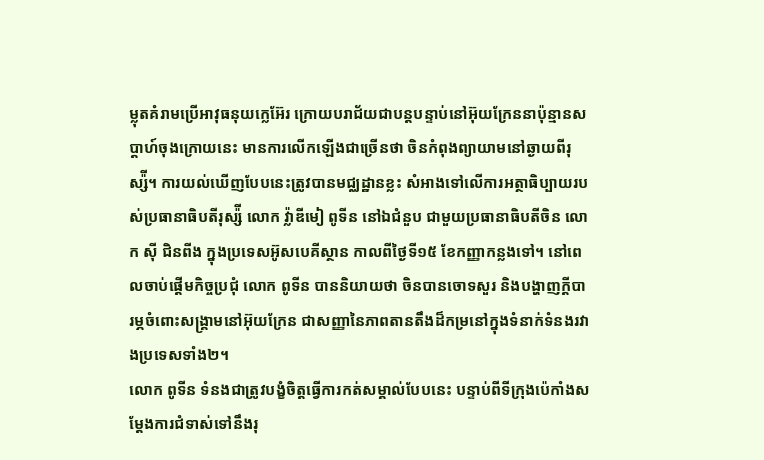ម្លុតគំរាមប្រើអាវុធនុយក្លេអ៊ែរ ក្រោយបរាជ័យជាបន្តបន្ទាប់នៅអ៊ុយក្រែននាប៉ុន្មានសប្ដាហ៍ចុងក្រោយនេះ មានការលើកឡើងជាច្រើនថា ចិនកំពុងព្យាយាមនៅឆ្ងាយពីរុស្ស៉ី។ ការយល់ឃើញបែបនេះត្រូវបានមជ្ឈដ្ឋានខ្លះ សំអាងទៅលើការអត្ថាធិប្បាយរបស់ប្រធានាធិបតីរុស្ស៉ី លោក វ្ល៉ាឌីមៀ ពូទីន នៅឯជំនួប ជាមួយប្រធានាធិបតីចិន លោក ស៊ី ជិនពីង ក្នុងប្រទេសអ៊ូសបេគីស្ថាន កាលពីថ្ងៃទី១៥ ខែកញ្ញាកន្លងទៅ។ នៅពេលចាប់ផ្ដើមកិច្ចប្រជុំ លោក ពូទីន បាននិយាយថា ចិនបានចោទសួរ និងបង្ហាញក្ដីបារម្ភចំពោះសង្រ្គាមនៅអ៊ុយក្រែន ជាសញ្ញានៃភាពតានតឹងដ៏កម្រនៅក្នុងទំនាក់ទំនងរវាងប្រទេសទាំង២។
លោក ពូទីន ទំនងជាត្រូវបង្ខំចិត្តធ្វើការកត់សម្គាល់បែបនេះ បន្ទាប់ពីទីក្រុងប៉េកាំងសម្ដែងការជំទាស់ទៅនឹងរុ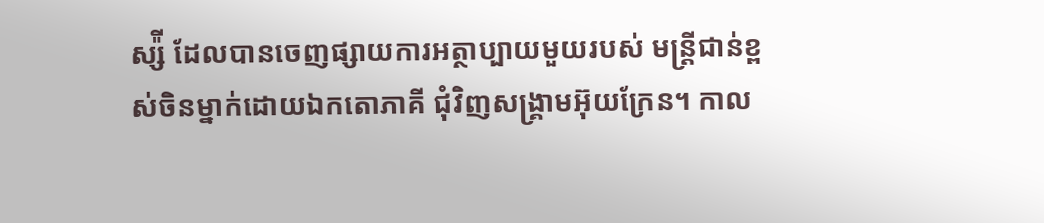ស្ស៉ី ដែលបានចេញផ្សាយការអត្ថាប្បាយមួយរបស់ មន្ត្រីជាន់ខ្ពស់ចិនម្នាក់ដោយឯកតោភាគី ជុំវិញសង្រ្គាមអ៊ុយក្រែន។ កាល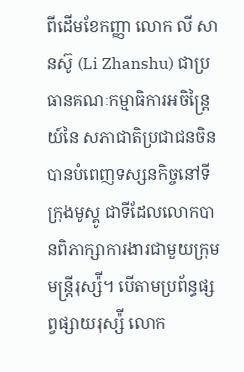ពីដើមខែកញ្ញា លោក លី សានស៊ូ (Li Zhanshu) ជាប្រធានគណៈកម្មាធិការអចិន្ត្រៃយ៍នៃ សភាជាតិប្រជាជនចិន បានបំពេញទស្សនកិច្ចនៅទីក្រុងមូស្គូ ជាទីដែលលោកបានពិភាក្សាការងារជាមួយក្រុមមន្ត្រីរុស្ស៉ី។ បើតាមប្រព័ន្ធផ្សព្វផ្សាយរុស្ស៉ី លោក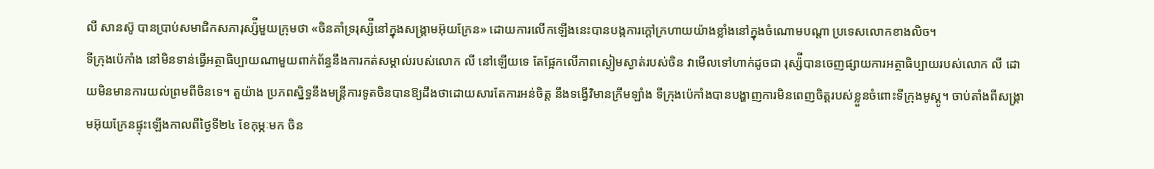លី សានស៊ូ បានប្រាប់សមាជិកសភារុស្ស៉ីមួយក្រុមថា «ចិនគាំទ្ររុស្ស៉ីនៅក្នុងសង្រ្គាមអ៊ុយក្រែន» ដោយការលើកឡើងនេះបានបង្កការក្ដៅក្រហាយយ៉ាងខ្លាំងនៅក្នុងចំណោមបណ្ដា ប្រទេសលោកខាងលិច។
ទីក្រុងប៉េកាំង នៅមិនទាន់ធ្វើអត្ថាធិប្បាយណាមួយពាក់ព័ន្ធនឹងការកត់សម្គាល់របស់លោក លី នៅឡើយទេ តែផ្អែកលើភាពស្ងៀមស្ងាត់របស់ចិន វាមើលទៅហាក់ដូចជា រុស្ស៉ីបានចេញផ្សាយការអត្ថាធិប្បាយរបស់លោក លី ដោយមិនមានការយល់ព្រមពីចិនទេ។ តួយ៉ាង ប្រភពស្និទ្ធនឹងមន្ត្រីការទូតចិនបានឱ្យដឹងថាដោយសារតែការអន់ចិត្ត នឹងទង្វើវិមានក្រឹមឡាំង ទីក្រុងប៉េកាំងបានបង្ហាញការមិនពេញចិត្តរបស់ខ្លួនចំពោះទីក្រុងមូស្គូ។ ចាប់តាំងពីសង្រ្គាមអ៊ុយក្រែនផ្ទុះឡើងកាលពីថ្ងៃទី២៤ ខែកុម្ភៈមក ចិន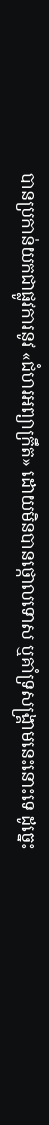បានប្រកាន់យកជាផ្លូវការនូវ «ជំហរអព្យាក្រឹត» ដោយមិនបានថ្កោលទោស ឬគាំទ្រសង្រ្គាមនេះនោះទេ ដូច្នេះ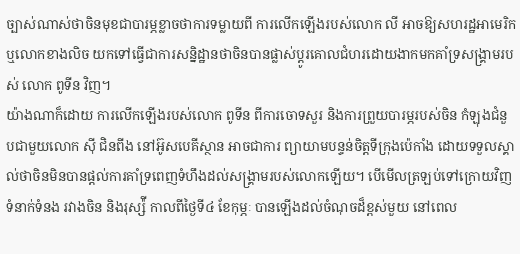ច្បាស់ណាស់ថាចិនមុខជាបារម្ភខ្លាចថាការទម្លាយពី ការលើកឡើងរបស់លោក លី អាចឱ្យសហរដ្ឋអាមេរិក ឬលោកខាងលិច យកទៅធ្វើជាការសន្និដ្ឋានថាចិនបានផ្លាស់ប្ដូរគោលជំហរដោយងាកមកគាំទ្រសង្រ្គាមរបស់ លោក ពូទីន វិញ។
យ៉ាងណាក៏ដោយ ការលើកឡើងរបស់លោក ពូទីន ពីការចោទសួរ និងការព្រួយបារម្ភរបស់ចិន កំឡុងជំនួបជាមួយលោក ស៊ី ជិនពីង នៅអ៊ូសបេគីស្ថាន អាចជាការ ព្យាយាមបន្ទន់ចិត្តទីក្រុងប៉េកាំង ដោយទទួលស្គាល់ថាចិនមិនបានផ្ដល់ការគាំទ្រពេញទំហឹងដល់សង្រ្គាមរបស់លោកឡើយ។ បើមើលត្រឡប់ទៅក្រោយវិញ ទំនាក់ទំនង រវាងចិន និងរុស្ស៉ី កាលពីថ្ងៃទី៤ ខែកុម្ភៈ បានឡើងដល់ចំណុចដ៏ខ្ពស់មួយ នៅពេល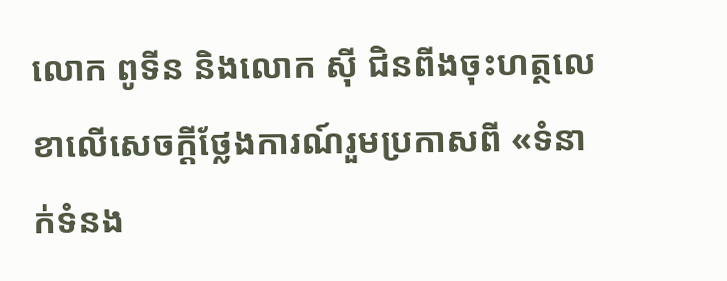លោក ពូទីន និងលោក ស៊ី ជិនពីងចុះហត្ថលេខាលើសេចក្ដីថ្លែងការណ៍រួមប្រកាសពី «ទំនាក់ទំនង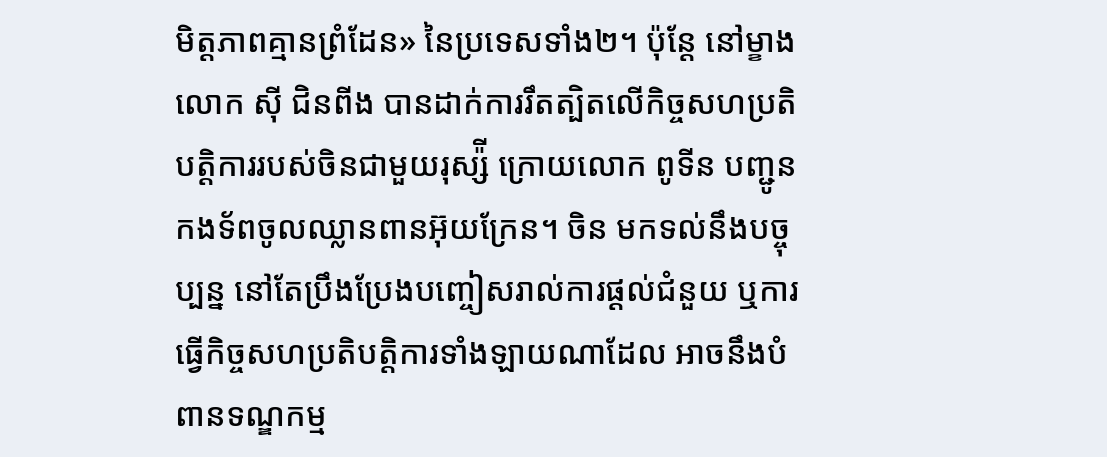មិត្តភាពគ្មានព្រំដែន» នៃប្រទេសទាំង២។ ប៉ុន្តែ នៅម្ខាង លោក ស៊ី ជិនពីង បានដាក់ការរឹតត្បិតលើកិច្ចសហប្រតិបត្តិការរបស់ចិនជាមួយរុស្ស៉ី ក្រោយលោក ពូទីន បញ្ជូនកងទ័ពចូលឈ្លានពានអ៊ុយក្រែន។ ចិន មកទល់នឹងបច្ចុប្បន្ន នៅតែប្រឹងប្រែងបញ្ចៀសរាល់ការផ្ដល់ជំនួយ ឬការធ្វើកិច្ចសហប្រតិបត្តិការទាំងឡាយណាដែល អាចនឹងបំពានទណ្ឌកម្ម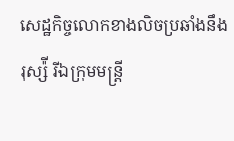សេដ្ឋកិច្ចលោកខាងលិចប្រឆាំងនឹងរុស្ស៉ី រីឯក្រុមមន្ត្រី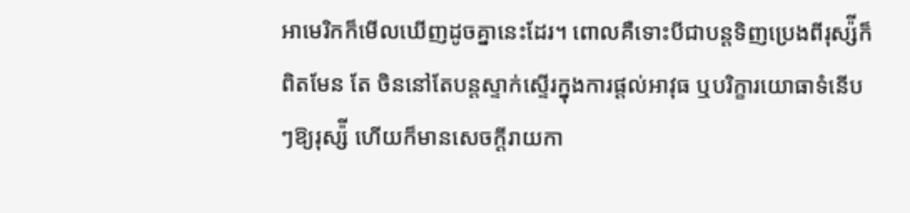អាមេរិកក៏មើលឃើញដូចគ្នានេះដែរ។ ពោលគឺទោះបីជាបន្តទិញប្រេងពីរុស្ស៉ីក៏ពិតមែន តែ ចិននៅតែបន្តស្ទាក់ស្ទើរក្នុងការផ្ដល់អាវុធ ឬបរិក្ខារយោធាទំនើបៗឱ្យរុស្ស៉ី ហើយក៏មានសេចក្ដីរាយកា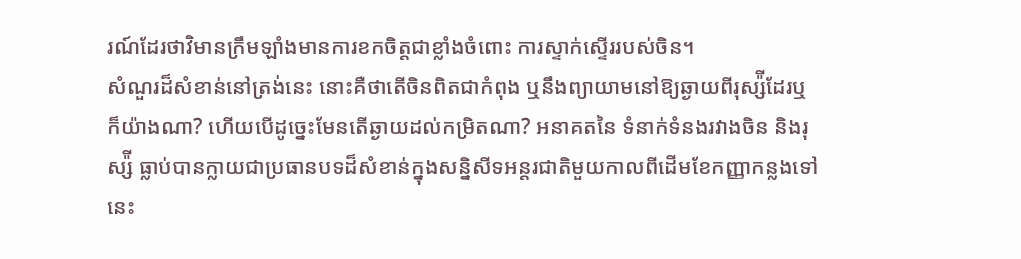រណ៍ដែរថាវិមានក្រឹមឡាំងមានការខកចិត្តជាខ្លាំងចំពោះ ការស្ទាក់ស្ទើររបស់ចិន។
សំណួរដ៏សំខាន់នៅត្រង់នេះ នោះគឺថាតើចិនពិតជាកំពុង ឬនឹងព្យាយាមនៅឱ្យឆ្ងាយពីរុស្ស៉ីដែរឬក៏យ៉ាងណា? ហើយបើដូច្នេះមែនតើឆ្ងាយដល់កម្រិតណា? អនាគតនៃ ទំនាក់ទំនងរវាងចិន និងរុស្ស៉ី ធ្លាប់បានក្លាយជាប្រធានបទដ៏សំខាន់ក្នុងសន្និសីទអន្តរជាតិមួយកាលពីដើមខែកញ្ញាកន្លងទៅនេះ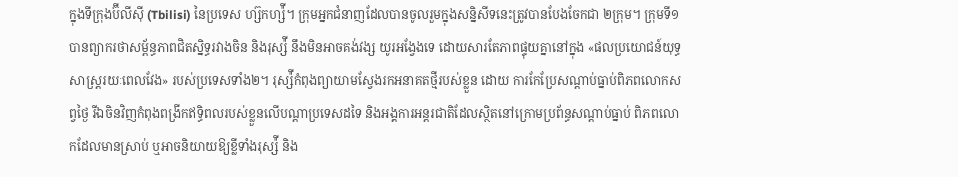ក្នុងទីក្រុងប៊ីលីស៊ី (Tbilisi) នៃប្រទេស ហ្ស៊កហ្ស៉ី។ ក្រុមអ្នកជំនាញដែលបានចូលរួមក្នុងសន្និសីទនេះត្រូវបានបែងចែកជា ២ក្រុម។ ក្រុមទី១ បានព្យាករថាសម្ព័ន្ធភាពជិតស្និទ្ធរវាងចិន និងរុស្ស៉ី នឹងមិនអាចគង់វង្ស យូរអង្វែងទេ ដោយសារតែភាពផ្ទុយគ្នានៅក្នុង «ផលប្រយោជន៍យុទ្ធសាស្ត្ររយៈពេលវែង» របស់ប្រទេសទាំង២។ រុស្ស៉ីកំពុងព្យាយាមស្វែងរកអនាគតថ្មីរបស់ខ្លួន ដោយ ការកែប្រែសណ្ដាប់ធ្នាប់ពិភពលោកសព្វថ្ងៃ រីឯចិនវិញកំពុងពង្រីកឥទ្ធិពលរបស់ខ្លួនលើបណ្ដាប្រទេសដទៃ និងអង្គការអន្តរជាតិដែលស្ថិតនៅក្រោមប្រព័ន្ធសណ្ដាប់ធ្នាប់ ពិភពលោកដែលមានស្រាប់ ឬអាចនិយាយឱ្យខ្លីទាំងរុស្ស៉ី និង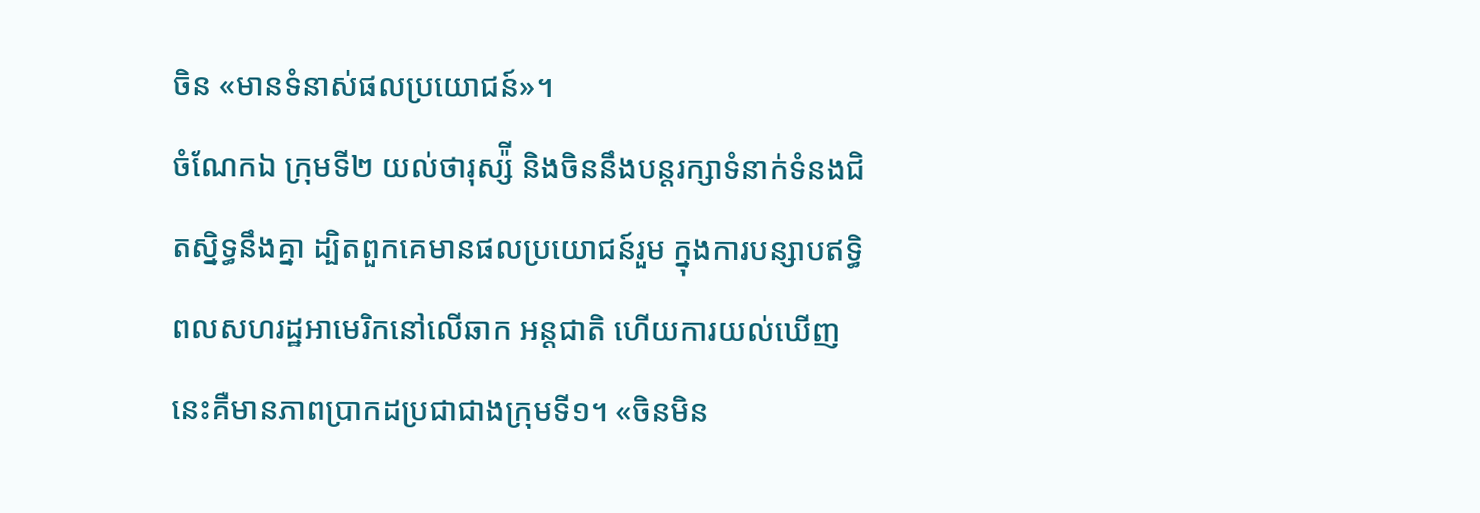ចិន «មានទំនាស់ផលប្រយោជន៍»។
ចំណែកឯ ក្រុមទី២ យល់ថារុស្ស៉ី និងចិននឹងបន្តរក្សាទំនាក់ទំនងជិតស្និទ្ធនឹងគ្នា ដ្បិតពួកគេមានផលប្រយោជន៍រួម ក្នុងការបន្សាបឥទ្ធិពលសហរដ្ឋអាមេរិកនៅលើឆាក អន្តជាតិ ហើយការយល់ឃើញនេះគឺមានភាពប្រាកដប្រជាជាងក្រុមទី១។ «ចិនមិន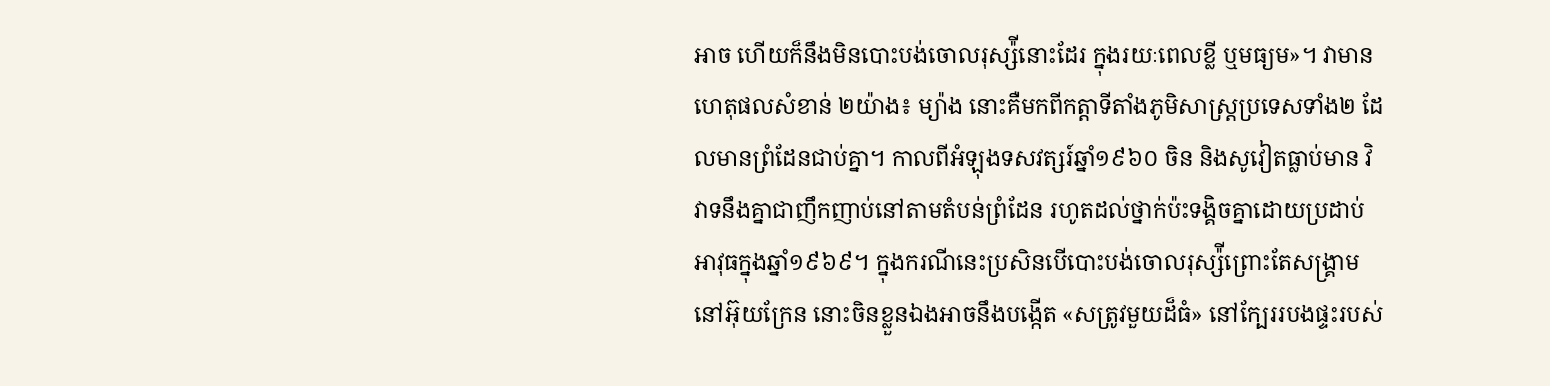អាច ហើយក៏នឹងមិនបោះបង់ចោលរុស្ស៉ីនោះដែរ ក្នុងរយៈពេលខ្លី ឬមធ្យម»។ វាមាន ហេតុផលសំខាន់ ២យ៉ាង៖ ម្យ៉ាង នោះគឺមកពីកត្តាទីតាំងភូមិសាស្ត្រប្រទេសទាំង២ ដែលមានព្រំដែនជាប់គ្នា។ កាលពីអំឡុងទសវត្សរ៍ឆ្នាំ១៩៦០ ចិន និងសូវៀតធ្លាប់មាន វិវាទនឹងគ្នាជាញឹកញាប់នៅតាមតំបន់ព្រំដែន រហូតដល់ថ្នាក់ប៉ះទង្គិចគ្នាដោយប្រដាប់អាវុធក្នុងឆ្នាំ១៩៦៩។ ក្នុងករណីនេះប្រសិនបើបោះបង់ចោលរុស្ស៉ីព្រោះតែសង្រ្គាម នៅអ៊ុយក្រែន នោះចិនខ្លួនឯងអាចនឹងបង្កើត «សត្រូវមួយដ៏ធំ» នៅក្បែររបងផ្ទះរបស់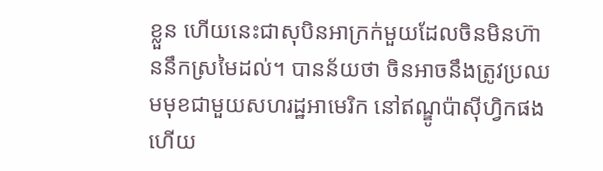ខ្លួន ហើយនេះជាសុបិនអាក្រក់មួយដែលចិនមិនហ៊ាននឹកស្រមៃដល់។ បានន័យថា ចិនអាចនឹងត្រូវប្រឈមមុខជាមួយសហរដ្ឋអាមេរិក នៅឥណ្ឌូប៉ាស៊ីហ្វិកផង ហើយ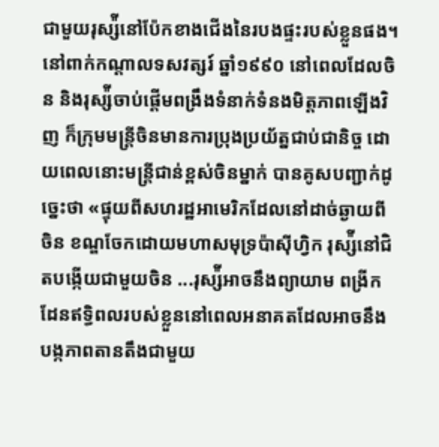ជាមួយរុស្ស៉ីនៅប៉ែកខាងជើងនៃរបងផ្ទះរបស់ខ្លួនផង។ នៅពាក់កណ្ដាលទសវត្សរ៍ ឆ្នាំ១៩៩០ នៅពេលដែលចិន និងរុស្ស៉ីចាប់ផ្ដើមពង្រឹងទំនាក់ទំនងមិត្តភាពឡើងវិញ ក៏ក្រុមមន្ត្រីចិនមានការប្រុងប្រយ័ត្នជាប់ជានិច្ច ដោយពេលនោះមន្ត្រីជាន់ខ្ពស់ចិនម្នាក់ បានគូសបញ្ជាក់ដូច្នេះថា «ផ្ទុយពីសហរដ្ឋអាមេរិកដែលនៅដាច់ឆ្ងាយពីចិន ខណ្ឌចែកដោយមហាសមុទ្រប៉ាស៊ីហ្វិក រុស្ស៉ីនៅជិតបង្កើយជាមួយចិន ...រុស្ស៉ីអាចនឹងព្យាយាម ពង្រីកដែនឥទ្ធិពលរបស់ខ្លួននៅពេលអនាគតដែលអាចនឹងបង្កភាពតានតឹងជាមួយ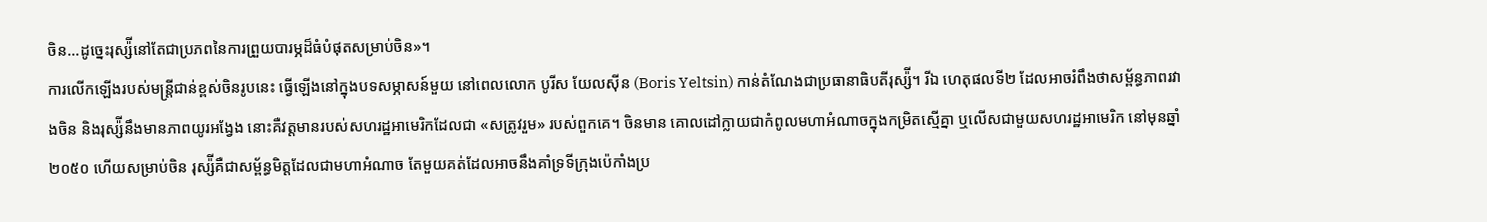ចិន...ដូច្នេះរុស្ស៉ីនៅតែជាប្រភពនៃការព្រួយបារម្ភដ៏ធំបំផុតសម្រាប់ចិន»។
ការលើកឡើងរបស់មន្ត្រីជាន់ខ្ពស់ចិនរូបនេះ ធ្វើឡើងនៅក្នុងបទសម្ភាសន៍មួយ នៅពេលលោក បូរីស យែលស៊ីន (Boris Yeltsin) កាន់តំណែងជាប្រធានាធិបតីរុស្ស៉ី។ រីឯ ហេតុផលទី២ ដែលអាចរំពឹងថាសម្ព័ន្ធភាពរវាងចិន និងរុស្ស៉ីនឹងមានភាពយូរអង្វែង នោះគឺវត្តមានរបស់សហរដ្ឋអាមេរិកដែលជា «សត្រូវរួម» របស់ពួកគេ។ ចិនមាន គោលដៅក្លាយជាកំពូលមហាអំណាចក្នុងកម្រិតស្មើគ្នា ឬលើសជាមួយសហរដ្ឋអាមេរិក នៅមុនឆ្នាំ២០៥០ ហើយសម្រាប់ចិន រុស្ស៉ីគឺជាសម្ព័ន្ធមិត្តដែលជាមហាអំណាច តែមួយគត់ដែលអាចនឹងគាំទ្រទីក្រុងប៉េកាំងប្រ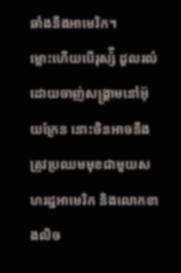ឆាំងនឹងអាមេរិក។
ម្លោះហើយបើរុស្ស៉ី ដួលរលំដោយចាញ់សង្រ្គាមនៅអ៊ុយក្រែន នោះចិនអាចនឹងត្រូវប្រឈមមុខជាមួយសហរដ្ឋអាមេរិក និងលោកខាងលិច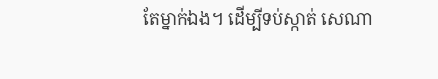តែម្នាក់ឯង។ ដើម្បីទប់ស្កាត់ សេណា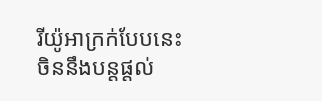រីយ៉ូអាក្រក់បែបនេះ ចិននឹងបន្តផ្ដល់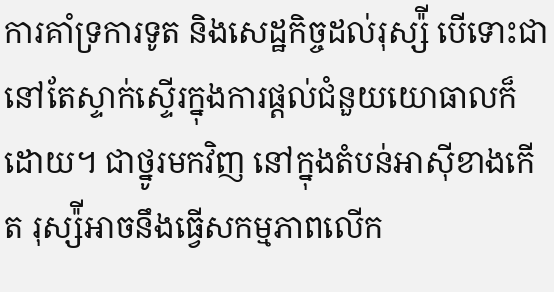ការគាំទ្រការទូត និងសេដ្ឋកិច្ចដល់រុស្ស៉ី បើទោះជានៅតែស្ទាក់ស្ទើរក្នុងការផ្ដល់ជំនួយយោធាលក៏ដោយ។ ជាថ្នូរមកវិញ នៅក្នុងតំបន់អាស៊ីខាងកើត រុស្ស៉ីអាចនឹងធ្វើសកម្មភាពលើក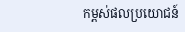កម្ពស់ផលប្រយោជន៍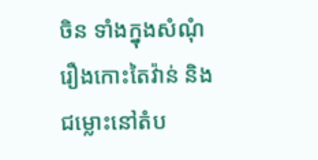ចិន ទាំងក្នុងសំណុំរឿងកោះតៃវ៉ាន់ និងជម្លោះនៅតំប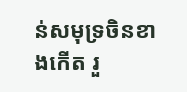ន់សមុទ្រចិនខាងកើត រួ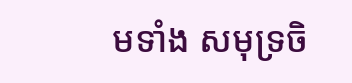មទាំង សមុទ្រចិ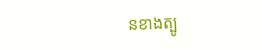នខាងត្បូ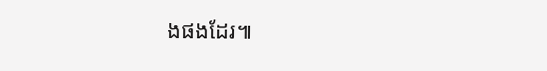ងផងដែរ៕